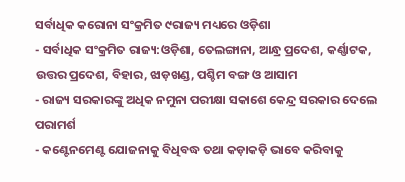ସର୍ବାଧିକ କରୋନା ସଂକ୍ରମିତ ୯ରାଜ୍ୟ ମଧ୍ୟରେ ଓଡ଼ିଶା
- ସର୍ବାଧିକ ସଂକ୍ରମିତ ରାଜ୍ୟ:ଓଡ଼ିଶା, ତେଲଙ୍ଗାନା, ଆନ୍ଧ୍ର ପ୍ରଦେଶ, କର୍ଣ୍ଣାଟକ, ଉତ୍ତର ପ୍ରଦେଶ, ବିହାର, ଝାଡ଼ଖଣ୍ଡ, ପଶ୍ଚିମ ବଙ୍ଗ ଓ ଆସାମ
- ରାଜ୍ୟ ସରକାରଙ୍କୁ ଅଧିକ ନମୁନା ପରୀକ୍ଷା ସକାଶେ କେନ୍ଦ୍ର ସରକାର ଦେଲେ ପରାମର୍ଶ
- କଣ୍ଟେନମେଣ୍ଟ ଯୋଜନାକୁ ବିଧିବଦ୍ଧ ତଥା କଡ଼ାକଡ଼ି ଭାବେ କରିବାକୁ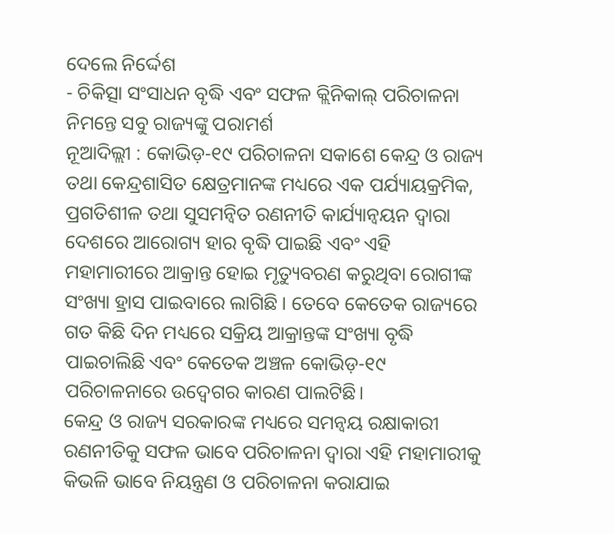ଦେଲେ ନିର୍ଦ୍ଦେଶ
- ଚିକିତ୍ସା ସଂସାଧନ ବୃଦ୍ଧି ଏବଂ ସଫଳ କ୍ଲିନିକାଲ୍ ପରିଚାଳନା ନିମନ୍ତେ ସବୁ ରାଜ୍ୟଙ୍କୁ ପରାମର୍ଶ
ନୂଆଦିଲ୍ଲୀ : କୋଭିଡ଼-୧୯ ପରିଚାଳନା ସକାଶେ କେନ୍ଦ୍ର ଓ ରାଜ୍ୟ ତଥା କେନ୍ଦ୍ରଶାସିତ କ୍ଷେତ୍ରମାନଙ୍କ ମଧ୍ୟରେ ଏକ ପର୍ଯ୍ୟାୟକ୍ରମିକ, ପ୍ରଗତିଶୀଳ ତଥା ସୁସମନ୍ୱିତ ରଣନୀତି କାର୍ଯ୍ୟାନ୍ୱୟନ ଦ୍ୱାରା ଦେଶରେ ଆରୋଗ୍ୟ ହାର ବୃଦ୍ଧି ପାଇଛି ଏବଂ ଏହି ମହାମାରୀରେ ଆକ୍ରାନ୍ତ ହୋଇ ମୃତ୍ୟୁବରଣ କରୁଥିବା ରୋଗୀଙ୍କ ସଂଖ୍ୟା ହ୍ରାସ ପାଇବାରେ ଲାଗିଛି । ତେବେ କେତେକ ରାଜ୍ୟରେ ଗତ କିଛି ଦିନ ମଧ୍ୟରେ ସକ୍ରିୟ ଆକ୍ରାନ୍ତଙ୍କ ସଂଖ୍ୟା ବୃଦ୍ଧି ପାଇଚାଲିଛି ଏବଂ କେତେକ ଅଞ୍ଚଳ କୋଭିଡ଼-୧୯ ପରିଚାଳନାରେ ଉଦ୍ବେଗର କାରଣ ପାଲଟିଛି।
କେନ୍ଦ୍ର ଓ ରାଜ୍ୟ ସରକାରଙ୍କ ମଧ୍ୟରେ ସମନ୍ୱୟ ରକ୍ଷାକାରୀ ରଣନୀତିକୁ ସଫଳ ଭାବେ ପରିଚାଳନା ଦ୍ୱାରା ଏହି ମହାମାରୀକୁ କିଭଳି ଭାବେ ନିୟନ୍ତ୍ରଣ ଓ ପରିଚାଳନା କରାଯାଇ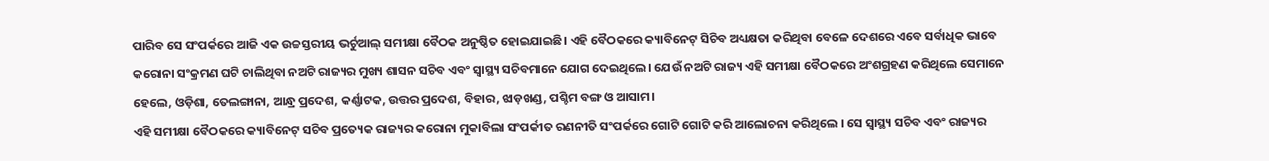ପାରିବ ସେ ସଂପର୍କରେ ଆଜି ଏକ ଉଚ୍ଚସ୍ତରୀୟ ଭର୍ଚୁଆଲ୍ ସମୀକ୍ଷା ବୈଠକ ଅନୁଷ୍ଠିତ ହୋଇଯାଇଛି। ଏହି ବୈଠକରେ କ୍ୟାବିନେଟ୍ ସିଚିବ ଅଧ୍ୟକ୍ଷତା କରିଥିବା ବେଳେ ଦେଶରେ ଏବେ ସର୍ବାଧିକ ଭାବେ କରୋନା ସଂକ୍ରମଣ ଘଟି ଚାଲିଥିବା ନଅଟି ରାଜ୍ୟର ମୁଖ୍ୟ ଶାସନ ସଚିବ ଏବଂ ସ୍ୱାସ୍ଥ୍ୟ ସଚିବମାନେ ଯୋଗ ଦେଇଥିଲେ। ଯେଉଁ ନଅଟି ରାଜ୍ୟ ଏହି ସମୀକ୍ଷା ବୈଠକରେ ଅଂଶଗ୍ରହଣ କରିଥିଲେ ସେମାନେ ହେଲେ, ଓଡ଼ିଶା, ତେଲଙ୍ଗାନା, ଆନ୍ଧ୍ର ପ୍ରଦେଶ, କର୍ଣ୍ଣାଟକ, ଉତ୍ତର ପ୍ରଦେଶ, ବିହାର, ଝାଡ଼ଖଣ୍ଡ, ପଶ୍ଚିମ ବଙ୍ଗ ଓ ଆସାମ।
ଏହି ସମୀକ୍ଷା ବୈଠକରେ କ୍ୟାବିନେଟ୍ ସଚିବ ପ୍ରତ୍ୟେକ ରାଜ୍ୟର କରୋନା ମୁକାବିଲା ସଂପର୍କୀତ ରଣନୀତି ସଂପର୍କରେ ଗୋଟି ଗୋଟି କରି ଆଲୋଚନା କରିଥିଲେ । ସେ ସ୍ୱାସ୍ଥ୍ୟ ସଚିବ ଏବଂ ରାଜ୍ୟର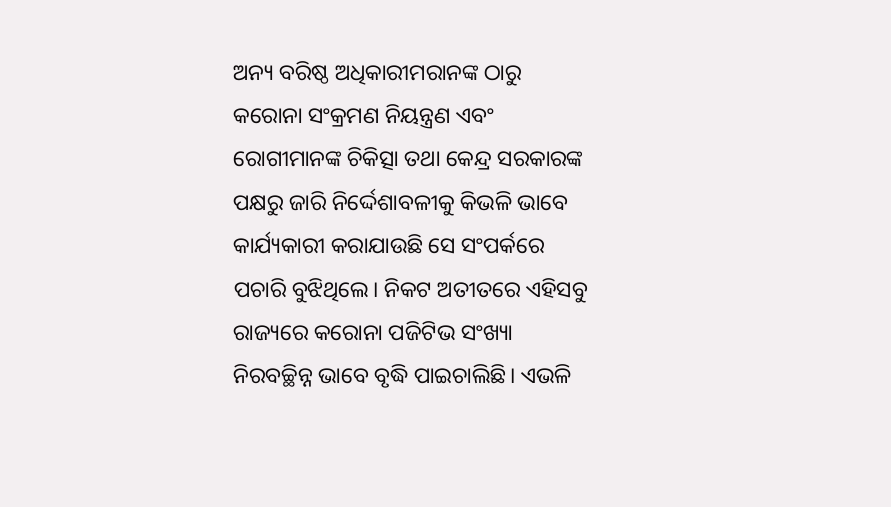ଅନ୍ୟ ବରିଷ୍ଠ ଅଧିକାରୀମରାନଙ୍କ ଠାରୁ କରୋନା ସଂକ୍ରମଣ ନିୟନ୍ତ୍ରଣ ଏବଂ ରୋଗୀମାନଙ୍କ ଚିକିତ୍ସା ତଥା କେନ୍ଦ୍ର ସରକାରଙ୍କ ପକ୍ଷରୁ ଜାରି ନିର୍ଦ୍ଦେଶାବଳୀକୁ କିଭଳି ଭାବେ କାର୍ଯ୍ୟକାରୀ କରାଯାଉଛି ସେ ସଂପର୍କରେ ପଚାରି ବୁଝିଥିଲେ। ନିକଟ ଅତୀତରେ ଏହିସବୁ ରାଜ୍ୟରେ କରୋନା ପଜିଟିଭ ସଂଖ୍ୟା ନିରବଚ୍ଛିନ୍ନ ଭାବେ ବୃଦ୍ଧି ପାଇଚାଲିଛି। ଏଭଳି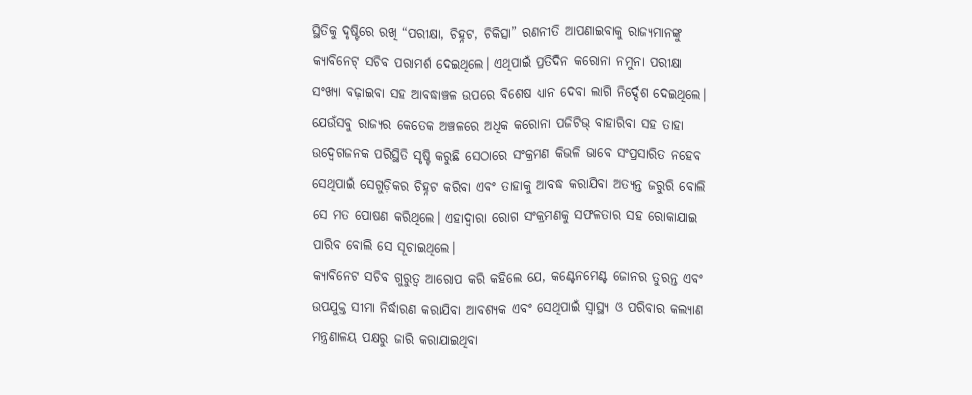ସ୍ଥିତିକୁ ଦୃଷ୍ଟିରେ ରଖି “ପରୀକ୍ଷା, ଚିହ୍ନଟ, ଚିକିତ୍ସା” ରଣନୀତି ଆପଣାଇବାକୁ ରାଜ୍ୟମାନଙ୍କୁ କ୍ୟାବିନେଟ୍ ସଚିବ ପରାମର୍ଶ ଦେଇଥିଲେ। ଏଥିପାଇଁ ପ୍ରତିଦିନ କରୋନା ନମୁନା ପରୀକ୍ଷା ସଂଖ୍ୟା ବଢ଼ାଇବା ସହ ଆବଦ୍ଧାଞ୍ଚଳ ଉପରେ ବିଶେଷ ଧ୍ୟାନ ଦେବା ଲାଗି ନିର୍ଦ୍ଦେଶ ଦେଇଥିଲେ। ଯେଉଁସବୁ ରାଜ୍ୟର କେତେକ ଅଞ୍ଚଳରେ ଅଧିକ କରୋନା ପଜିଟିଭ୍ ବାହାରିବା ସହ ତାହା ଉଦ୍ବେଗଜନକ ପରିସ୍ଥିତି ସୃଷ୍ଟି କରୁଛି ସେଠାରେ ସଂକ୍ରମଣ କିଭଳି ଭାବେ ସଂପ୍ରସାରିତ ନହେବ ସେଥିପାଇଁ ସେଗୁଡ଼ିକର ଚିହ୍ନଟ କରିବା ଏବଂ ତାହାକୁ ଆବଦ୍ଧ କରାଯିବା ଅତ୍ୟନ୍ତ ଜରୁରି ବୋଲି ସେ ମତ ପୋଷଣ କରିଥିଲେ। ଏହାଦ୍ୱାରା ରୋଗ ସଂକ୍ରମଣକୁ ସଫଳତାର ସହ ରୋକାଯାଇ ପାରିବ ବୋଲି ସେ ସୂଚାଇଥିଲେ।
କ୍ୟାବିନେଟ ସଚିବ ଗୁରୁତ୍ୱ ଆରୋପ କରି କହିଲେ ଯେ, କଣ୍ଟେନମେଣ୍ଟ ଜୋନର ତୁରନ୍ତ ଏବଂ ଉପଯୁକ୍ତ ସୀମା ନିର୍ଦ୍ଧାରଣ କରାଯିବା ଆବଶ୍ୟକ ଏବଂ ସେଥିପାଇଁ ସ୍ୱାସ୍ଥ୍ୟ ଓ ପରିବାର କଲ୍ୟାଣ ମନ୍ତ୍ରଣାଳୟ ପକ୍ଷରୁ ଜାରି କରାଯାଇଥିବା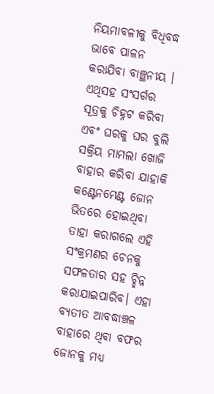ନିୟମାବଳୀକୁ ବିଧିବଦ୍ଧ ଭାବେ ପାଳନ କରାଯିବା ବାଞ୍ଛନୀୟ ।
ଏଥିସହ ସଂସର୍ଗର ସୂତ୍ରକୁ ଚିହ୍ନଟ କରିବା ଏବଂ ଘରକୁ ଘର ବୁଲି ସକ୍ରିୟ ମାମଲା ଖୋଜି ବାହାର କରିବା ଯାହାକି କଣ୍ଟେନମେଣ୍ଟ ଜୋନ ଭିତରେ ହୋଇଥିବା ତାହା କରାଗଲେ ଏହି ସଂକ୍ରମଣର ଚେନକୁ ସଫଳତାର ସହ ଚ୍ଛିନ୍ନ କରାଯାଇପାରିବ। ଏହା ବ୍ୟତୀତ ଆବଦ୍ଧାଞ୍ଚଳ ବାହାରେ ଥିବା ବଫର ଜୋନକୁ ମଧ୍ୟ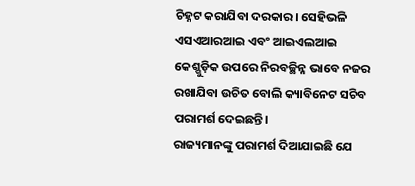ଚିହ୍ନଟ କରାଯିବା ଦରକାର। ସେହିଭଳି ଏସଏଆରଆଇ ଏବଂ ଆଇଏଲଆଇ କେଶ୍ଗୁଡ଼ିକ ଉପରେ ନିରବଚ୍ଛିନ୍ନ ଭାବେ ନଜର ରଖାଯିବା ଉଚିତ ବୋଲି କ୍ୟାବିନେଟ ସଚିବ ପରାମର୍ଶ ଦେଇଛନ୍ତି।
ରାଜ୍ୟମାନଙ୍କୁ ପରାମର୍ଶ ଦିଆଯାଇଛି ଯେ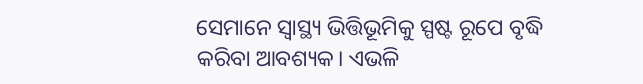ସେମାନେ ସ୍ୱାସ୍ଥ୍ୟ ଭିତ୍ତିଭୂମିକୁ ସ୍ପଷ୍ଟ ରୂପେ ବୃଦ୍ଧି କରିବା ଆବଶ୍ୟକ। ଏଭଳି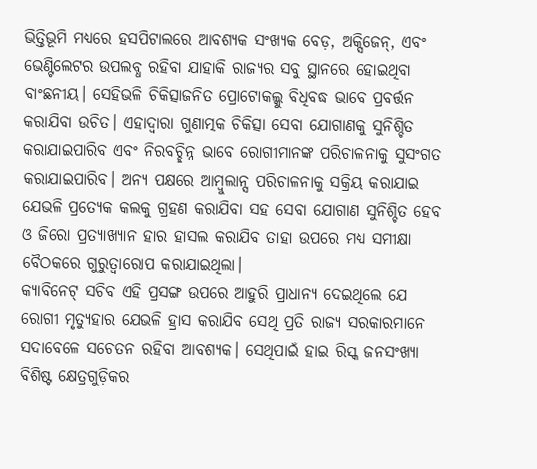ଭିତ୍ତିଭୂମି ମଧ୍ୟରେ ହସପିଟାଲରେ ଆବଶ୍ୟକ ସଂଖ୍ୟକ ବେଡ଼, ଅକ୍ସିଜେନ୍, ଏବଂ ଭେଣ୍ଟିଲେଟର ଉପଲବ୍ଧ ରହିବା ଯାହାକି ରାଜ୍ୟର ସବୁ ସ୍ଥାନରେ ହୋଇଥିବା ବାଂଛନୀୟ। ସେହିଭଳି ଚିକିତ୍ସାଜନିତ ପ୍ରୋଟୋକଲ୍କୁ ବିଧିବଦ୍ଧ ଭାବେ ପ୍ରବର୍ତ୍ତନ କରାଯିବା ଉଚିତ। ଏହାଦ୍ୱାରା ଗୁଣାତ୍ମକ ଚିକିତ୍ସା ସେବା ଯୋଗାଣକୁ ସୁନିଶ୍ଚିତ କରାଯାଇପାରିବ ଏବଂ ନିରବଚ୍ଛିନ୍ନ ଭାବେ ରୋଗୀମାନଙ୍କ ପରିଚାଳନାକୁ ସୁସଂଗତ କରାଯାଇପାରିବ। ଅନ୍ୟ ପକ୍ଷରେ ଆମ୍ବୁଲାନ୍ସ ପରିଚାଳନାକୁ ସକ୍ରିୟ କରାଯାଇ ଯେଭଳି ପ୍ରତ୍ୟେକ କଲକୁ ଗ୍ରହଣ କରାଯିବା ସହ ସେବା ଯୋଗାଣ ସୁନିଶ୍ଚିତ ହେବ ଓ ଜିରୋ ପ୍ରତ୍ୟାଖ୍ୟାନ ହାର ହାସଲ କରାଯିବ ତାହା ଉପରେ ମଧ୍ୟ ସମୀକ୍ଷା ବୈଠକରେ ଗୁରୁତ୍ୱାରୋପ କରାଯାଇଥିଲା।
କ୍ୟାବିନେଟ୍ ସଚିବ ଏହି ପ୍ରସଙ୍ଗ ଉପରେ ଆହୁରି ପ୍ରାଧାନ୍ୟ ଦେଇଥିଲେ ଯେ ରୋଗୀ ମୃତ୍ୟୁହାର ଯେଭଳି ହ୍ରାସ କରାଯିବ ସେଥି ପ୍ରତି ରାଜ୍ୟ ସରକାରମାନେ ସଦାବେଳେ ସଚେତନ ରହିବା ଆବଶ୍ୟକ। ସେଥିପାଇଁ ହାଇ ରିସ୍କ ଜନସଂଖ୍ୟା ବିଶିଷ୍ଟ କ୍ଷେତ୍ରଗୁଡ଼ିକର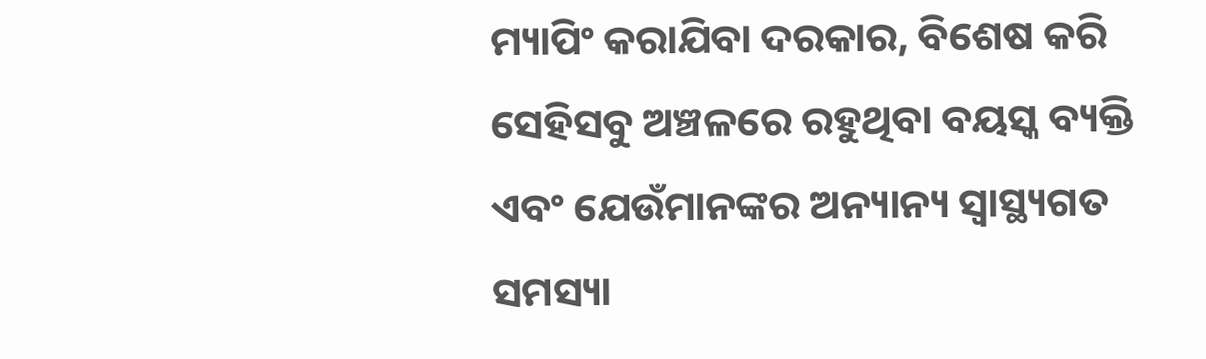ମ୍ୟାପିଂ କରାଯିବା ଦରକାର, ବିଶେଷ କରି ସେହିସବୁ ଅଞ୍ଚଳରେ ରହୁଥିବା ବୟସ୍କ ବ୍ୟକ୍ତି ଏବଂ ଯେଉଁମାନଙ୍କର ଅନ୍ୟାନ୍ୟ ସ୍ୱାସ୍ଥ୍ୟଗତ ସମସ୍ୟା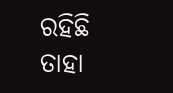ରହିଛି ତାହା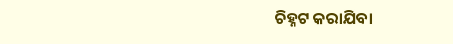ଚିହ୍ନଟ କରାଯିବା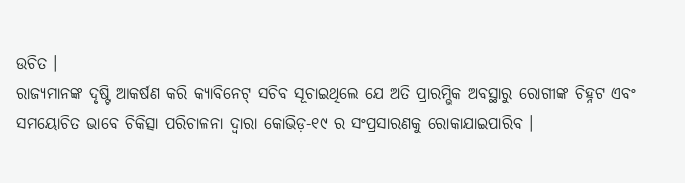ଉଚିତ ।
ରାଜ୍ୟମାନଙ୍କ ଦୃଷ୍ଟି ଆକର୍ଷଣ କରି କ୍ୟାବିନେଟ୍ ସଚିବ ସୂଚାଇଥିଲେ ଯେ ଅତି ପ୍ରାରମ୍ଭିକ ଅବସ୍ଥାରୁ ରୋଗୀଙ୍କ ଚିହ୍ନଟ ଏବଂ ସମୟୋଚିତ ଭାବେ ଚିକିତ୍ସା ପରିଚାଳନା ଦ୍ୱାରା କୋଭିଡ଼-୧୯ ର ସଂପ୍ରସାରଣକୁ ରୋକାଯାଇପାରିବ ।